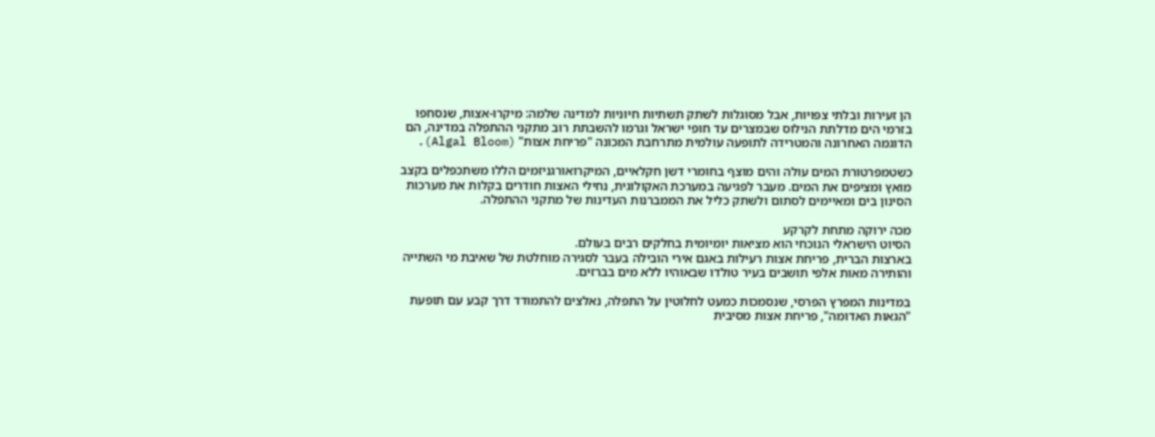הן זעירות ובלתי צפויות, אבל מסוגלות לשתק תשתיות חיוניות למדינה שלמה: מיקרו-אצות, שנסחפו בזרמי הים מדלתת הנילוס שבמצרים עד חופי ישראל וגרמו להשבתת רוב מתקני ההתפלה במדינה, הם הדוגמה האחרונה והמטרידה לתופעה עולמית מתרחבת המכונה "פריחת אצות" (Algal Bloom).

כשטמפרטורת המים עולה והים מוצף בחומרי דשן חקלאיים, המיקרואורגניזמים הללו משתכפלים בקצב מואץ ומציפים את המים. מעבר לפגיעה במערכת האקולוגית, נחילי האצות חודרים בקלות את מערכות הסינון בים ומאיימים לסתום ולשתק כליל את הממברנות העדינות של מתקני ההתפלה.

מכה ירוקה מתחת לקרקע
הסיוט הישראלי הנוכחי הוא מציאות יומיומית בחלקים רבים בעולם.
בארצות הברית, פריחת אצות רעילות באגם אירי הובילה בעבר לסגירה מוחלטת של שאיבת מי השתייה והותירה מאות אלפי תושבים בעיר טולדו שבאוהיו ללא מים בברזים.

במדינות המפרץ הפרסי, שנסמכות כמעט לחלוטין על התפלה, נאלצים להתמודד דרך קבע עם תופעת "הגאות האדומה", פריחת אצות מסיבית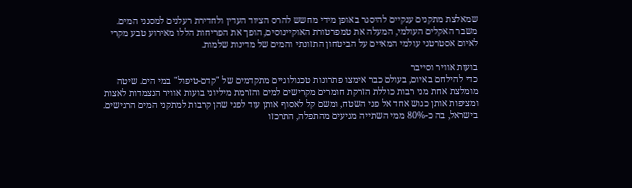שמאלצת מתקנים ענקיים להיסגר באופן מידי מחשש להרס הציוד העדין ולחדירת רעלנים למסנני המים.
משבר האקלים העולמי, המעלה את טמפרטורת האוקיינוסים, הופך את הפריחות הללו מאירוע טבע מקרי לאיום אסטרטגי עולמי המאיים על הביטחון התזונתי והמים של מדינות שלמות.

בועות אוויר וסייבר
כדי להילחם באיום, בעולם כבר אימצו פתרונות טכנולוגיים מתקדמים של "קדם-טיפול" במי הים. שיטה מומלצת אחת מני רבות כוללת הזרקת חומרים מקרישים למים והזרמת מיליוני בועות אוויר הנצמדות לאצות ומציפות אותן כגוש אחד אל פני השטח, ומשם קל לאסוף אותן עוד לפני שהן קרבות למתקני המים הרגישים.
בישראל, בה כ-80% ממי השתייה מגיעים מהתפלה, התרכזו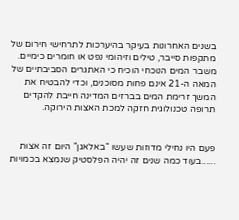בשנים האחרונות בעיקר בהיערכות לתרחישי חירום של מתקפות סייבר, טילים וזיהומי נפט או חומרים כימיים.
משבר המים הנוכחי הוכיח כי האתגרים הסביבתיים של המאה ה-21 אינם פחות מסוכנים, וכדי להבטיח את המשך זרימת המים בברזים המדינה חייבת להקדים תרופה טכנולוגית חזקה למכת האצות הירוקה.


פעם היו נחילי מדוזות שעשו "באלאגן" היום זה אצות ......בעוד כמה שנים זה יהיה הפלסטיק שנמצא בכמויות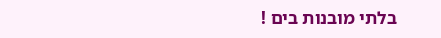בלתי מובנות בים !